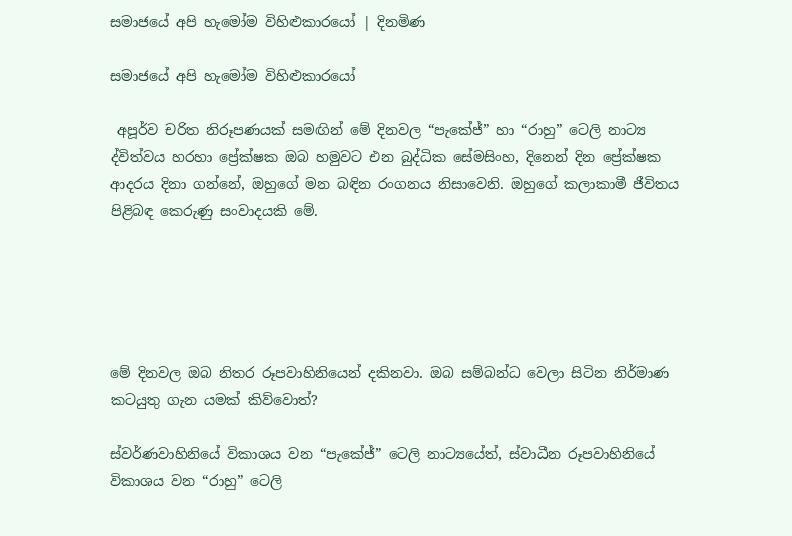සමාජයේ අපි හැමෝම විහිළුකාරයෝ | දිනමිණ

සමාජයේ අපි හැමෝම විහිළුකාරයෝ

 අපූර්ව චරිත නිරූපණයක් සමඟින් මේ දිනවල “පැකේජ්” හා “රාහු” ටෙලි නාට්‍ය ද්විත්වය හරහා ප්‍රේක්ෂක ඔබ හමුවට එන බුද්ධික සේමසිංහ, දිනෙන් දින ප්‍රේක්ෂක ආදරය දිනා ගන්නේ, ඔහුගේ මන බඳින රංගනය නිසාවෙනි. ඔහුගේ කලාකාමී ජීවිතය පිළිබඳ කෙරුණු සංවාදයකි මේ.





මේ දිනවල ඔබ නිතර රූපවාහිනියෙන් දකිනවා. ඔබ සම්බන්ධ වෙලා සිටින නිර්මාණ කටයුතු ගැන යමක් කිව්වොත්?

ස්වර්ණවාහිනියේ විකාශය වන “පැකේජ්” ටෙලි නාට්‍යයේත්, ස්වාධීන රූපවාහිනියේ විකාශය වන “රාහු” ටෙලි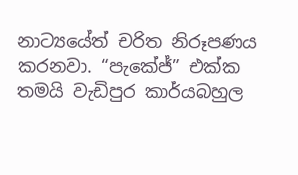නාට්‍යයේත් චරිත නිරූපණය කරනවා. “පැකේජ්” එක්ක තමයි වැඩිපුර කාර්යබහුල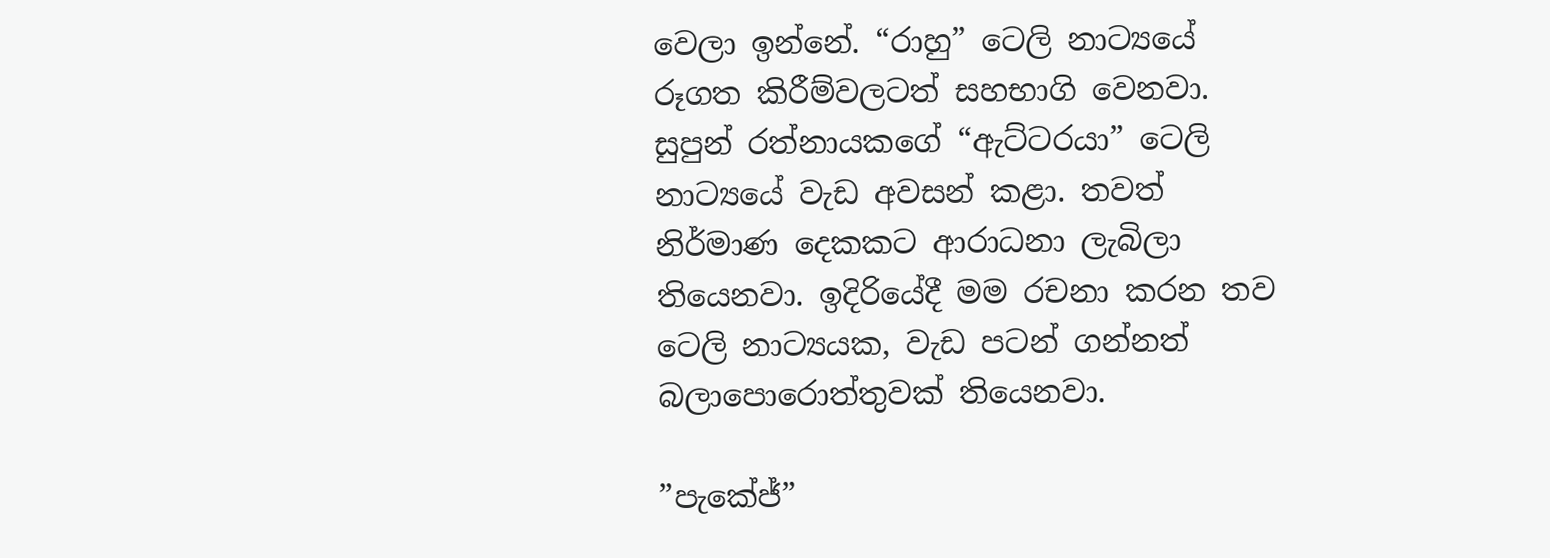වෙලා ඉන්නේ. “රාහු” ටෙලි නාට්‍යයේ රූගත කිරීම්වලටත් සහභාගි වෙනවා. සුපුන් රත්නායකගේ “ඇට්ටරයා” ටෙලි නාට්‍යයේ වැඩ අවසන් කළා. තවත් නිර්මාණ දෙකකට ආරාධනා ලැබිලා තියෙනවා. ඉදිරියේදී මම රචනා කරන තව ටෙලි නාට්‍යයක, වැඩ පටන් ගන්නත් බලාපොරොත්තුවක් තියෙනවා.

”පැකේජ්”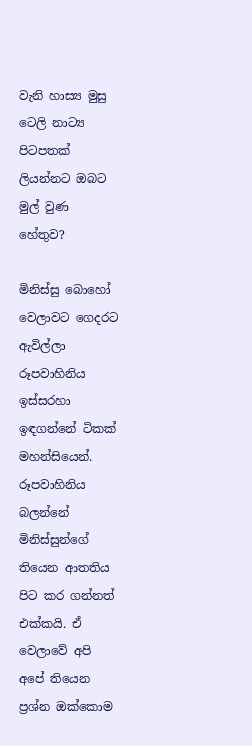වැනි හාස්‍ය මුසු ටෙලි නාට්‍ය පිටපතක් ලියන්නට ඔබට මුල් වුණ හේතුව?

මිනිස්සු බොහෝ වෙලාවට ගෙදරට ඇවිල්ලා රූපවාහිනිය ඉස්සරහා ඉඳගන්නේ ටිකක් මහන්සියෙන්. රූපවාහිනිය බලන්නේ මිනිස්සුන්ගේ තියෙන ආතතිය පිට කර ගන්නත් එක්කයි. ඒ වෙලාවේ අපි අපේ තියෙන ප්‍රශ්න ඔක්කොම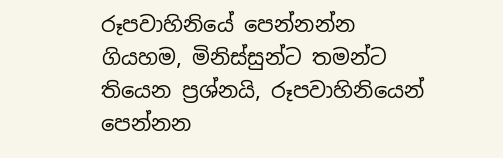රූපවාහිනියේ පෙන්නන්න ගියහම, මිනිස්සුන්ට තමන්ට තියෙන ප්‍රශ්නයි, රූපවාහිනියෙන් පෙන්නන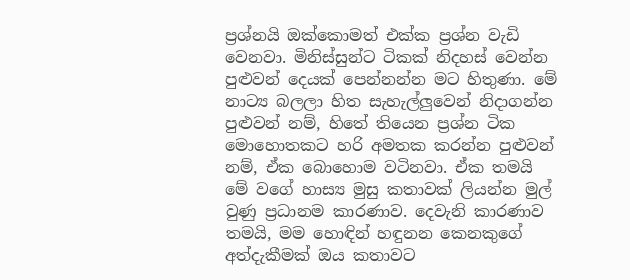ප්‍රශ්නයි ඔක්කොමත් එක්ක ප්‍රශ්න වැඩි වෙනවා. මිනිස්සුන්ට ටිකක් නිදහස් වෙන්න පුළුවන් දෙයක් පෙන්නන්න මට හිතුණා. මේ නාට්‍ය බලලා හිත සැහැල්ලුවෙන් නිදාගන්න පුළුවන් නම්, හිතේ තියෙන ප්‍රශ්න ටික මොහොතකට හරි අමතක කරන්න පුළුවන් නම්, ඒක බොහොම වටිනවා. ඒක තමයි මේ වගේ හාස්‍ය මුසු කතාවක් ලියන්න මුල් වුණු ප්‍රධානම කාරණාව. දෙවැනි කාරණාව තමයි, මම හොඳින් හඳුනන කෙනකුගේ අත්දැකීමක් ඔය කතාවට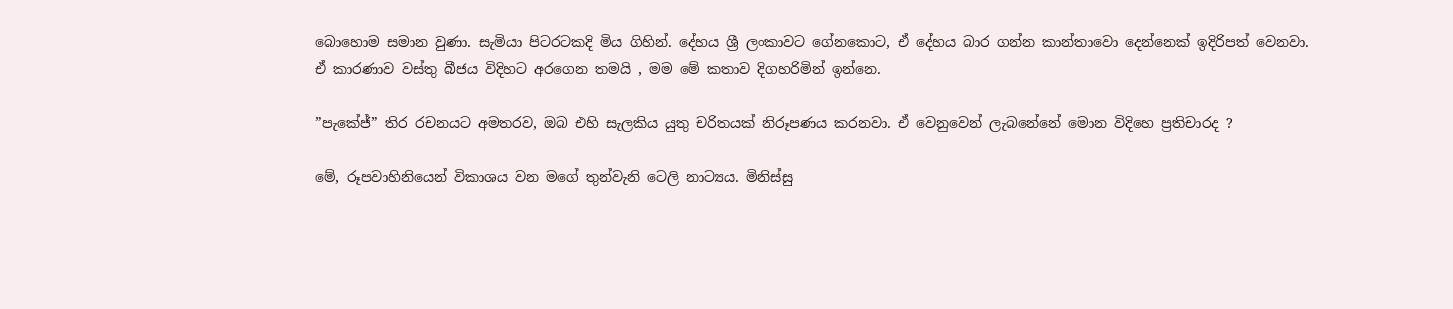බොහොම සමාන වුණා. සැමියා පිටරටකදි මිය ගිහින්. දේහය ශ්‍රී ලංකාවට ගේනකොට, ඒ දේහය බාර ගන්න කාන්තාවො දෙන්නෙක් ඉදිරිපත් වෙනවා. ඒ කාරණාව වස්තු බීජය විදිහට අරගෙන තමයි , මම මේ කතාව දිගහරිමින් ඉන්නෙ.

”පැකේජ්” තිර රචනයට අමතරව, ඔබ එහි සැලකිය යුතු චරිතයක් නිරූපණය කරනවා. ඒ වෙනුවෙන් ලැබනේනේ මොන විදිහෙ ප්‍රතිචාරද ?

මේ, රූපවාහිනියෙන් විකාශය වන මගේ තුන්වැනි ටෙලි නාට්‍යය. මිනිස්සු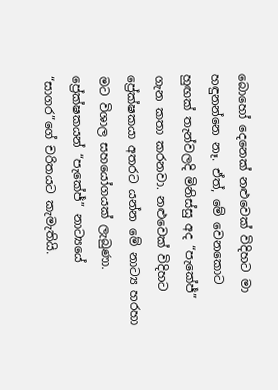බොහෝ දෙනෙක් නළුවෙක් විදිහට මා හඳුනන්නෙ නෑ. ඒත්, මේ වෙනකොට හුඟක් තැන්වලදි මිනිස්සු අද “පැකේජ්” ගැන කතා කරනවා. නළුවෙක් විදිහට ප්‍රේක්ෂකයා අතරට යන්න මේ නාට්‍ය හරහා මට විශාල සහයෝගයක් ලැබුණා. ප්‍රේක්ෂකයන් “පැකේජ්” නාට්‍යයේ “සාගර”ගේ චරිතයට කැමැතියි.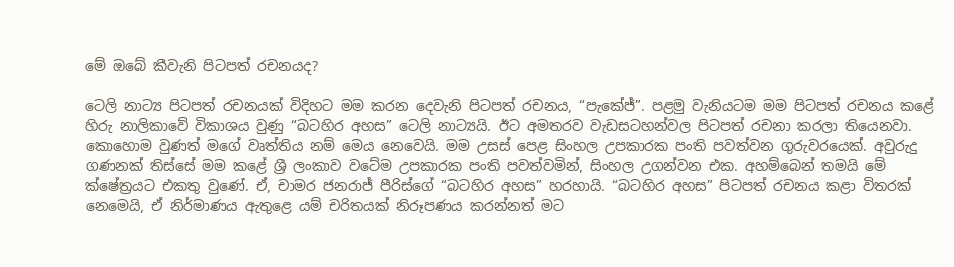මේ ඔබේ කීවැනි පිටපත් රචනයද?

ටෙලි නාට්‍ය පිටපත් රචනයක් විදිහට මම කරන දෙවැනි පිටපත් රචනය, “පැකේජ්”. පළමු වැනියටම මම පිටපත් රචනය කළේ හිරු නාලිකාවේ විකාශය වුණු “බටහිර අහස” ටෙලි නාට්‍යයි. ඊට අමතරව වැඩසටහන්වල පිටපත් රචනා කරලා තියෙනවා. කොහොම වුණත් මගේ වෘත්තිය නම් මෙය නෙවෙයි. මම උසස් පෙළ සිංහල උපකාරක පංති පවත්වන ගුරුවරයෙක්. අවුරුදු ගණනක් තිස්සේ මම කළේ ශ්‍රී ලංකාව වටේම උපකාරක පංති පවත්වමින්, සිංහල උගන්වන එක. අහම්බෙන් තමයි මේ ක්ෂේත්‍රයට එකතු වුණේ. ඒ, චාමර ජනරාජ් පීරිස්ගේ “බටහිර අහස” හරහායි. “බටහිර අහස” පිටපත් රචනය කළා විතරක් නෙමෙයි, ඒ නිර්මාණය ඇතුළෙ යම් චරිතයක් නිරූපණය කරන්නත් මට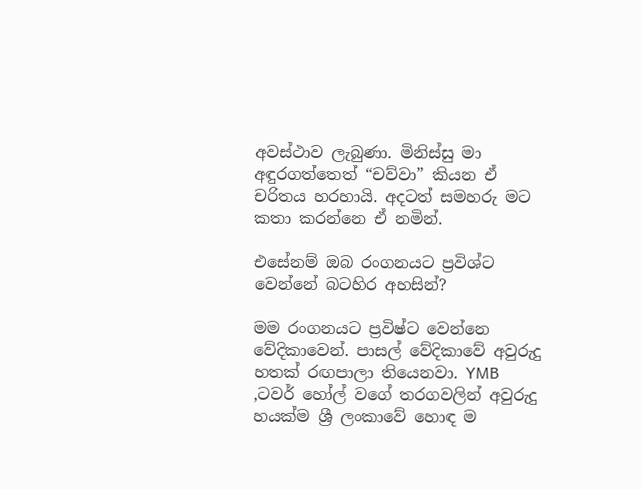අවස්ථාව ලැබුණා. මිනිස්සු මා අඳුරගත්තෙත් “චව්වා” කියන ඒ චරිතය හරහායි. අදටත් සමහරු මට කතා කරන්නෙ ඒ නමින්.

එසේනම් ඔබ රංගනයට ප්‍රවිශ්ට වෙන්නේ බටහිර අහසින්?

මම රංගනයට ප්‍රවිෂ්ට වෙන්නෙ වේදිකාවෙන්. පාසල් වේදිකාවේ අවුරුදු හතක් රඟපාලා තියෙනවා. YMB ,ටවර් හෝල් වගේ තරගවලින් අවුරුදු හයක්ම ශ්‍රී ලංකාවේ හොඳ ම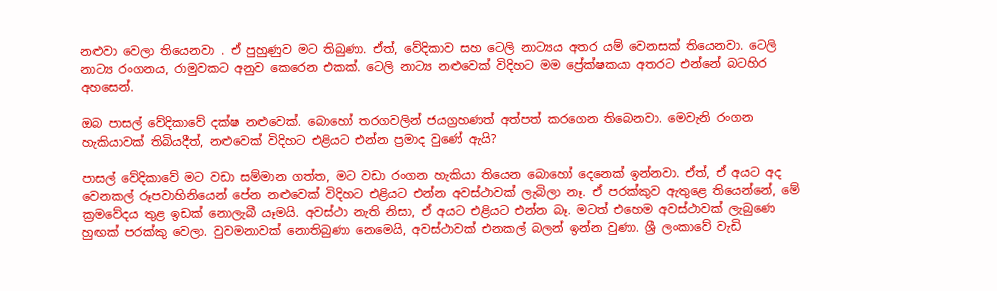නළුවා වෙලා තියෙනවා . ඒ පුහුණුව මට තිබුණා. ඒත්, වේදිකාව සහ ටෙලි නාට්‍යය අතර යම් වෙනසක් තියෙනවා. ටෙලි නාට්‍ය රංගනය, රාමුවකට අනුව කෙරෙන එකක්. ටෙලි නාට්‍ය නළුවෙක් විදිහට මම ප්‍රේක්ෂකයා අතරට එන්නේ බටහිර අහසෙන්.

ඔබ පාසල් වේදිකාවේ දක්ෂ නළුවෙක්. බොහෝ තරගවලින් ජයග්‍රහණත් අත්පත් කරගෙන තිබෙනවා. මෙවැනි රංගන හැකියාවක් තිබියදීත්, නළුවෙක් විදිහට එළියට එන්න ප්‍රමාද වුණේ ඇයි?

පාසල් වේදිකාවේ මට වඩා සම්මාන ගත්ත, මට වඩා රංගන හැකියා තියෙන බොහෝ දෙනෙක් ඉන්නවා. ඒත්, ඒ අයට අද වෙනකල් රූපවාහිනියෙන් පේන නළුවෙක් විදිහට එළියට එන්න අවස්ථාවක් ලැබිලා නෑ. ඒ පරක්කුව ඇතුළෙ තියෙන්නේ, මේ ක්‍රමවේදය තුළ ඉඩක් නොලැබී යෑමයි. අවස්ථා නැති නිසා, ඒ අයට එළියට එන්න බෑ. මටත් එහෙම අවස්ථාවක් ලැබුණෙ හුඟක් පරක්කු වෙලා. වුවමනාවක් නොතිබුණා නෙමෙයි, අවස්ථාවක් එනකල් බලන් ඉන්න වුණා. ශ්‍රී ලංකාවේ වැඩි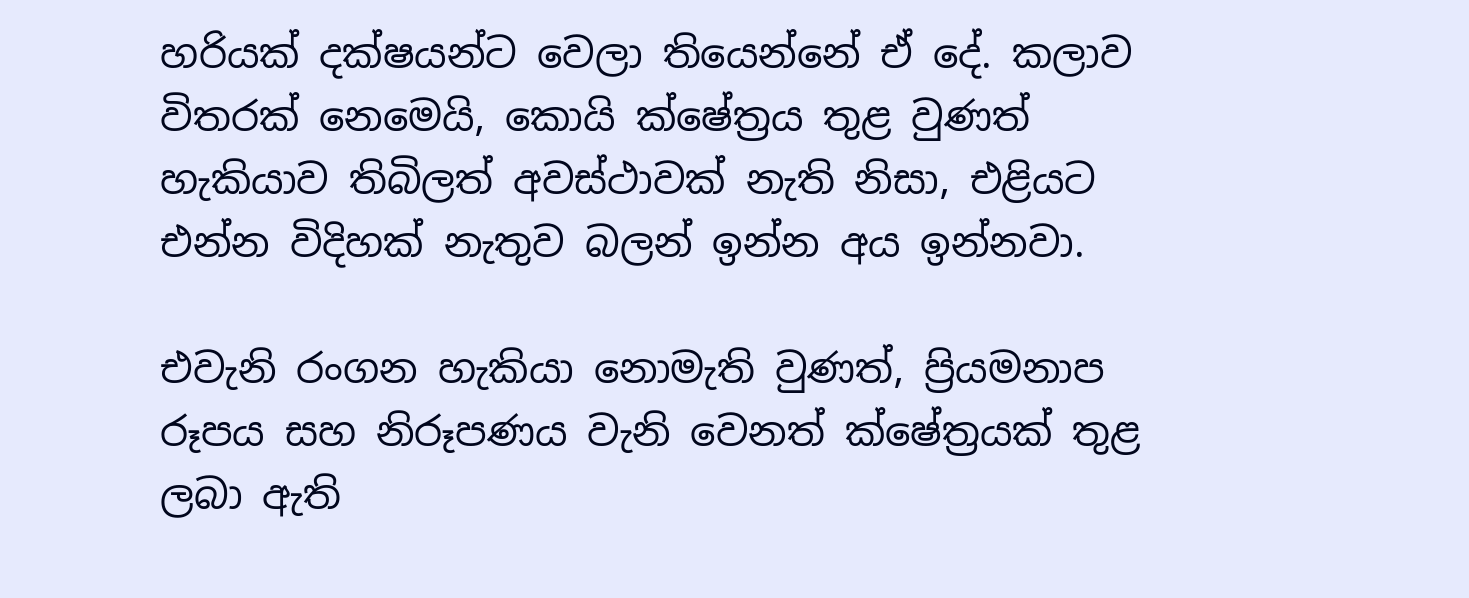හරියක් දක්ෂයන්ට වෙලා තියෙන්නේ ඒ දේ. කලාව විතරක් නෙමෙයි, කොයි ක්ෂේත්‍රය තුළ වුණත් හැකියාව තිබිලත් අවස්ථාවක් නැති නිසා, එළියට එන්න විදිහක් නැතුව බලන් ඉන්න අය ඉන්නවා.

එවැනි රංගන හැකියා නොමැති වුණත්, ප්‍රියමනාප රූපය සහ නිරූපණය වැනි වෙනත් ක්ෂේත්‍රයක් තුළ ලබා ඇති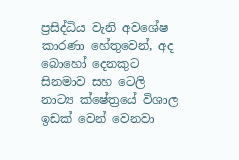ප්‍රසිද්ධිය වැනි අවශේෂ කාරණා හේතුවෙන්, අද බොහෝ දෙනකුට සිනමාව සහ ටෙලි නාට්‍ය ක්ෂේත්‍රයේ විශාල ඉඩක් වෙන් වෙනවා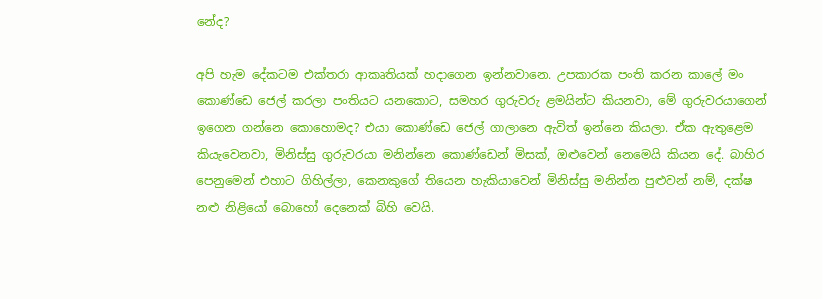නේද?

අපි හැම දේකටම එක්තරා ආකෘතියක් හදාගෙන ඉන්නවානෙ. උපකාරක පංති කරන කාලේ මං කොණ්ඩෙ ජෙල් කරලා පංතියට යනකොට, සමහර ගුරුවරු ළමයින්ට කියනවා, මේ ගුරුවරයාගෙන් ඉගෙන ගන්නෙ කොහොමද? එයා කොණ්ඩෙ ජෙල් ගාලානෙ ඇවිත් ඉන්නෙ කියලා. ඒක ඇතුළෙම කියැවෙනවා, මිනිස්සු ගුරුවරයා මනින්නෙ කොණ්ඩෙන් මිසක්, ඔළුවෙන් නෙමෙයි කියන දේ. බාහිර පෙනුමෙන් එහාට ගිහිල්ලා, කෙනකුගේ තියෙන හැකියාවෙන් මිනිස්සු මනින්න පුළුවන් නම්, දක්ෂ නළු නිළියෝ බොහෝ දෙනෙක් බිහි වෙයි.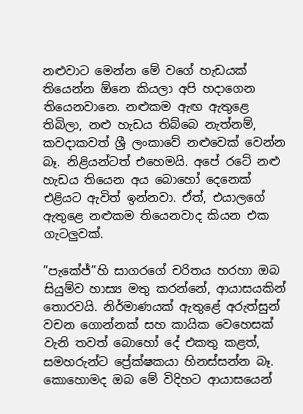නළුවාට මෙන්න මේ වගේ හැඩයක් තියෙන්න ඕනෙ කියලා අපි හදාගෙන තියෙනවානෙ. නළුකම ඇඟ ඇතුළෙ තිබිලා, නළු හැඩය තිබ්බෙ නැත්නම්, කවදාකවත් ශ්‍රී ලංකාවේ නළුවෙක් වෙන්න බෑ. නිළියන්ටත් එහෙමයි. අපේ රටේ නළු හැඩය තියෙන අය බොහෝ දෙනෙක් එළියට ඇවිත් ඉන්නවා. ඒත්, එයාලගේ ඇතුළෙ නළුකම තියෙනවාද කියන එක ගැටලුවක්.

”පැකේජ්”හි සාගරගේ චරිතය හරහා ඔබ සියුම්ව හාස්‍ය මතු කරන්නේ, ආයාසයකින් තොරවයි. නිර්මාණයක් ඇතුළේ අරුත්සුන් වචන ගොන්නක් සහ කායික වෙහෙසක් වැනි තවත් බොහෝ දේ එකතු කළත්, සමහරුන්ට ප්‍රේක්ෂකයා හිනස්සන්න බෑ. කොහොමද ඔබ මේ විදිහට ආයාසයෙන්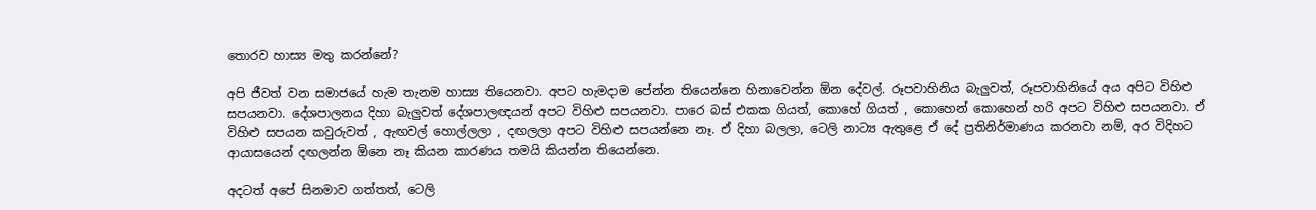තොරව හාස්‍ය මතු කරන්නේ?

අපි ජීවත් වන සමාජයේ හැම තැනම හාස්‍ය තියෙනවා. අපට හැමදාම පේන්න තියෙන්නෙ හිනාවෙන්න ඕන දේවල්. රූපවාහිනිය බැලුවත්, රූපවාහිනියේ අය අපිට විහිළු සපයනවා. දේශපාලනය දිහා බැලුවත් දේශපාලඥයන් අපට විහිළු සපයනවා. පාරෙ බස් එකක ගියත්, කොහේ ගියත් , කොහෙන් කොහෙන් හරි අපට විහිළු සපයනවා. ඒ විහිළු සපයන කවුරුවත් , ඇඟවල් හොල්ලලා , දඟලලා අපට විහිළු සපයන්නෙ නෑ. ඒ දිහා බලලා, ටෙලි නාට්‍ය ඇතුළෙ ඒ දේ ප්‍රතිනිර්මාණය කරනවා නම්, අර විදිහට ආයාසයෙන් දඟලන්න ඕනෙ නෑ කියන කාරණය තමයි කියන්න තියෙන්නෙ.

අදටත් අපේ සිනමාව ගත්තත්, ටෙලි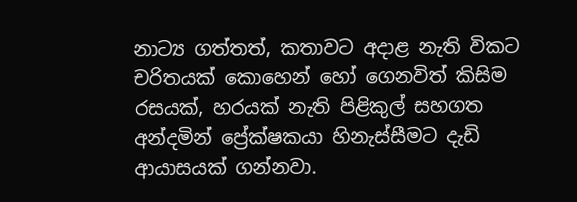නාට්‍ය ගත්තත්, කතාවට අදාළ නැති විකට චරිතයක් කොහෙන් හෝ ගෙනවිත් කිසිම රසයක්, හරයක් නැති පිළිකුල් සහගත අන්දමින් ප්‍රේක්ෂකයා හිනැස්සීමට දැඩි ආයාසයක් ගන්නවා.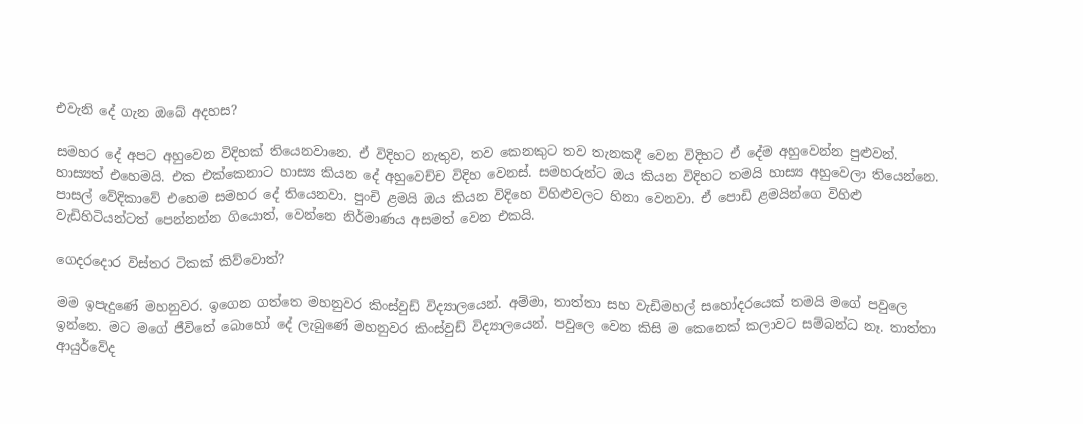එවැනි දේ ගැන ඔබේ අදහස?

සමහර දේ අපට අහුවෙන විදිහක් තියෙනවානෙ. ඒ විදිහට නැතුව, තව කෙනකුට තව තැනකදී වෙන විදිහට ඒ දේම අහුවෙන්න පුළුවන්. හාස්‍යත් එහෙමයි. එක එක්කෙනාට හාස්‍ය කියන දේ අහුවෙච්ච විදිහ වෙනස්. සමහරුන්ට ඔය කියන විදිහට තමයි හාස්‍ය අහුවෙලා තියෙන්නෙ. පාසල් වේදිකාවේ එහෙම සමහර දේ තියෙනවා. පුංචි ළමයි ඔය කියන විදිහෙ විහිළුවලට හිනා වෙනවා. ඒ පොඩි ළමයින්ගෙ විහිළු වැඩිහිටියන්ටත් පෙන්නන්න ගියොත්, වෙන්නෙ නිර්මාණය අසමත් වෙන එකයි.

ගෙදරදොර විස්තර ටිකක් කිව්වොත්?

මම ඉපැදුණේ මහනුවර. ඉගෙන ගත්තෙ මහනුවර කිංස්වුඩ් විද්‍යාලයෙන්. අම්මා, තාත්තා සහ වැඩිමහල් සහෝදරයෙක් තමයි මගේ පවුලෙ ඉන්නෙ. මට මගේ ජීවිතේ බොහෝ දේ ලැබුණේ මහනුවර කිංස්වුඩ් විද්‍යාලයෙන්. පවුලෙ වෙන කිසි ම කෙනෙක් කලාවට සම්බන්ධ නෑ. තාත්තා ආයුර්වේද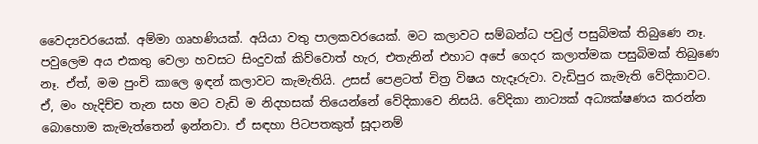වෛද්‍යවරයෙක්. අම්මා ගෘහණියක්. අයියා වතු පාලකවරයෙක්. මට කලාවට සම්බන්ධ පවුල් පසුබිමක් තිබුණෙ නෑ. පවුලෙම අය එකතු වෙලා හවසට සිංදුවක් කිව්වොත් හැර, එතැනින් එහාට අපේ ගෙදර කලාත්මක පසුබිමක් තිබුණෙ නෑ. ඒත්, මම පුංචි කාලෙ ඉඳන් කලාවට කැමැතියි. උසස් පෙළටත් චිත්‍ර විෂය හැදෑරුවා. වැඩිපුර කැමැති වේදිකාවට. ඒ, මං හැදිච්ච තැන සහ මට වැඩි ම නිදහසක් තියෙන්නේ වේදිකාවෙ නිසයි. වේදිකා නාට්‍යක් අධ්‍යක්ෂණය කරන්න බොහොම කැමැත්තෙන් ඉන්නවා. ඒ සඳහා පිටපතකුත් සූදානම්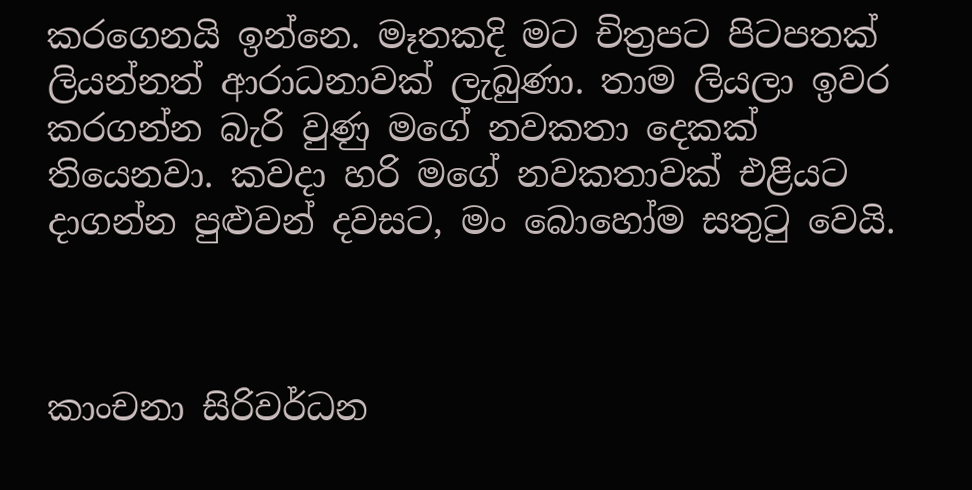කරගෙනයි ඉන්නෙ. මෑතකදි මට චිත්‍රපට පිටපතක් ලියන්නත් ආරාධනාවක් ලැබුණා. තාම ලියලා ඉවර කරගන්න බැරි වුණු මගේ නවකතා දෙකක් තියෙනවා. කවදා හරි මගේ නවකතාවක් එළියට දාගන්න පුළුවන් දවසට, මං බොහෝම සතුටු වෙයි.



කාංචනා සිරිවර්ධන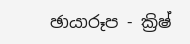ඡායාරූප - ක්‍රිෂ්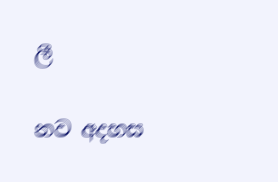ලී

නව අදහස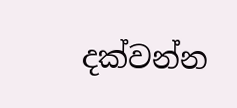දක්වන්න